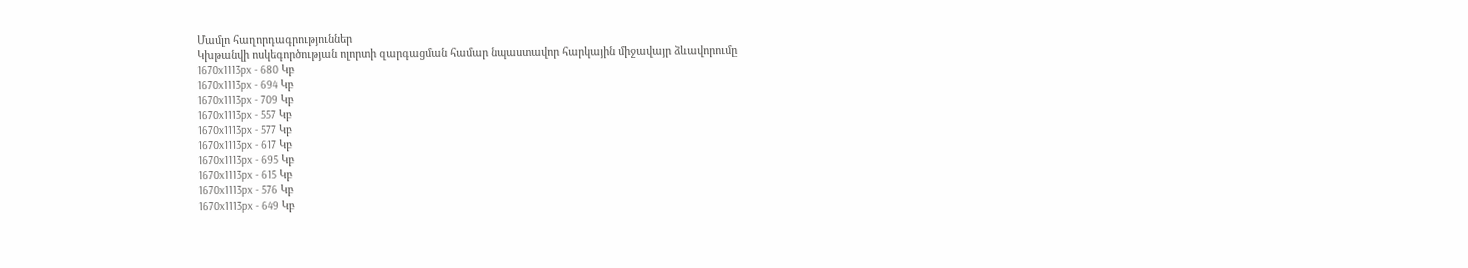Մամլո հաղորդագրություններ
Կխթանվի ոսկեգործության ոլորտի զարգացման համար նպաստավոր հարկային միջավայր ձևավորումը
1670x1113px - 680 Կբ
1670x1113px - 694 Կբ
1670x1113px - 709 Կբ
1670x1113px - 557 Կբ
1670x1113px - 577 Կբ
1670x1113px - 617 Կբ
1670x1113px - 695 Կբ
1670x1113px - 615 Կբ
1670x1113px - 576 Կբ
1670x1113px - 649 Կբ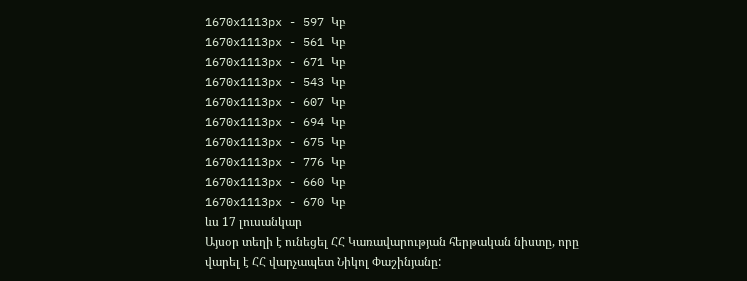1670x1113px - 597 Կբ
1670x1113px - 561 Կբ
1670x1113px - 671 Կբ
1670x1113px - 543 Կբ
1670x1113px - 607 Կբ
1670x1113px - 694 Կբ
1670x1113px - 675 Կբ
1670x1113px - 776 Կբ
1670x1113px - 660 Կբ
1670x1113px - 670 Կբ
ևս 17 լուսանկար
Այսօր տեղի է ունեցել ՀՀ Կառավարության հերթական նիստը, որը վարել է ՀՀ վարչապետ Նիկոլ Փաշինյանը: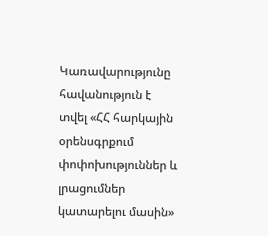Կառավարությունը հավանություն է տվել «ՀՀ հարկային օրենսգրքում փոփոխություններ և լրացումներ կատարելու մասին»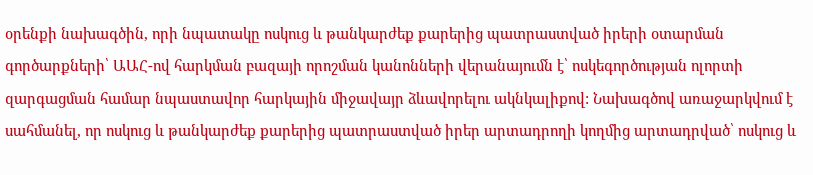օրենքի նախագծին, որի նպատակը ոսկուց և թանկարժեք քարերից պատրաստված իրերի օտարման գործարքների՝ ԱԱՀ-ով հարկման բազայի որոշման կանոնների վերանայումն է՝ ոսկեգործության ոլորտի զարգացման համար նպաստավոր հարկային միջավայր ձևավորելու ակնկալիքով: Նախագծով առաջարկվում է սահմանել, որ ոսկուց և թանկարժեք քարերից պատրաստված իրեր արտադրողի կողմից արտադրված՝ ոսկուց և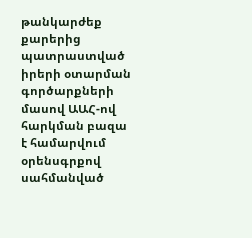թանկարժեք քարերից պատրաստված իրերի օտարման գործարքների մասով ԱԱՀ-ով հարկման բազա է համարվում օրենսգրքով սահմանված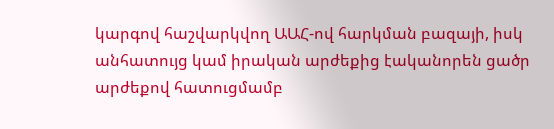կարգով հաշվարկվող ԱԱՀ-ով հարկման բազայի, իսկ անհատույց կամ իրական արժեքից էականորեն ցածր արժեքով հատուցմամբ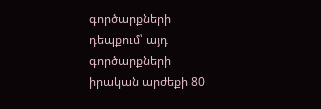գործարքների դեպքում՝ այդ գործարքների իրական արժեքի 80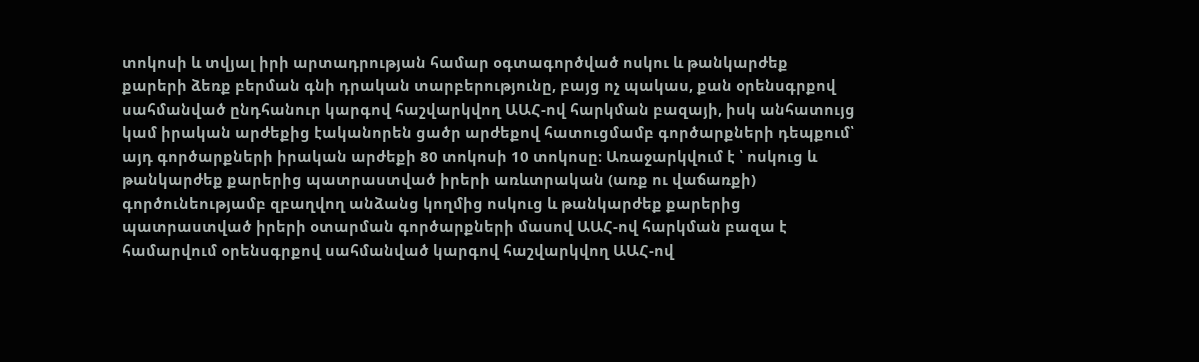տոկոսի և տվյալ իրի արտադրության համար օգտագործված ոսկու և թանկարժեք քարերի ձեռք բերման գնի դրական տարբերությունը, բայց ոչ պակաս, քան օրենսգրքով սահմանված ընդհանուր կարգով հաշվարկվող ԱԱՀ-ով հարկման բազայի, իսկ անհատույց կամ իրական արժեքից էականորեն ցածր արժեքով հատուցմամբ գործարքների դեպքում՝ այդ գործարքների իրական արժեքի 80 տոկոսի 10 տոկոսը։ Առաջարկվում է ՝ ոսկուց և թանկարժեք քարերից պատրաստված իրերի առևտրական (առք ու վաճառքի) գործունեությամբ զբաղվող անձանց կողմից ոսկուց և թանկարժեք քարերից պատրաստված իրերի օտարման գործարքների մասով ԱԱՀ-ով հարկման բազա է համարվում օրենսգրքով սահմանված կարգով հաշվարկվող ԱԱՀ-ով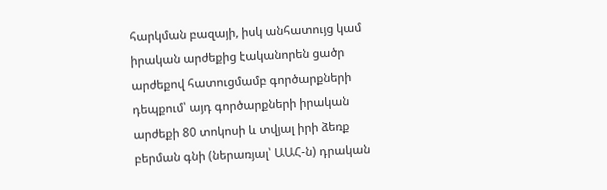հարկման բազայի, իսկ անհատույց կամ իրական արժեքից էականորեն ցածր արժեքով հատուցմամբ գործարքների դեպքում՝ այդ գործարքների իրական արժեքի 80 տոկոսի և տվյալ իրի ձեռք բերման գնի (ներառյալ՝ ԱԱՀ-ն) դրական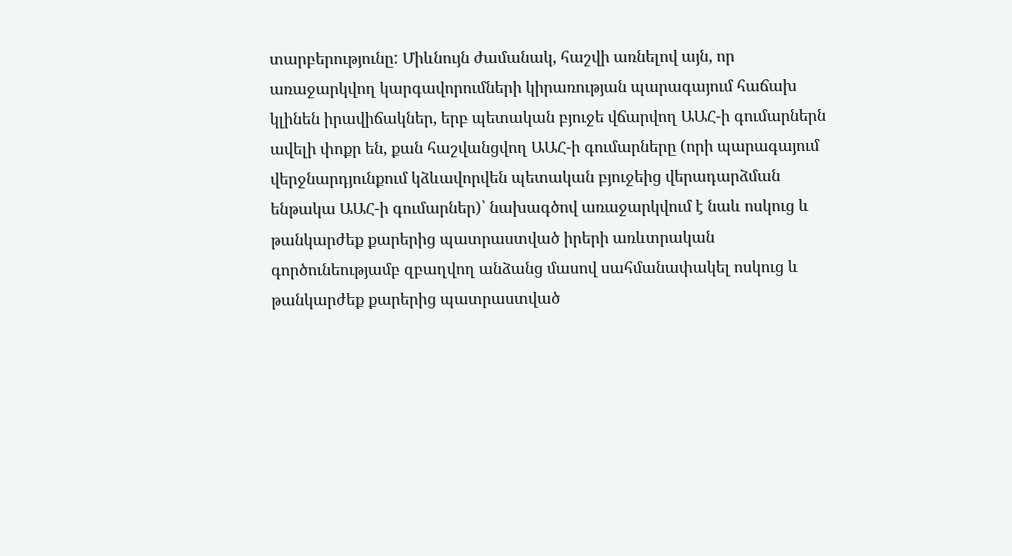տարբերությունը: Միևնույն ժամանակ, հաշվի առնելով այն, որ առաջարկվող կարգավորումների կիրառության պարագայում հաճախ կլինեն իրավիճակներ, երբ պետական բյուջե վճարվող ԱԱՀ-ի գումարներն ավելի փոքր են, քան հաշվանցվող ԱԱՀ-ի գումարները (որի պարագայում վերջնարդյունքում կձևավորվեն պետական բյուջեից վերադարձման ենթակա ԱԱՀ-ի գումարներ)՝ նախագծով առաջարկվում է նաև ոսկուց և թանկարժեք քարերից պատրաստված իրերի առևտրական գործունեությամբ զբաղվող անձանց մասով սահմանափակել ոսկուց և թանկարժեք քարերից պատրաստված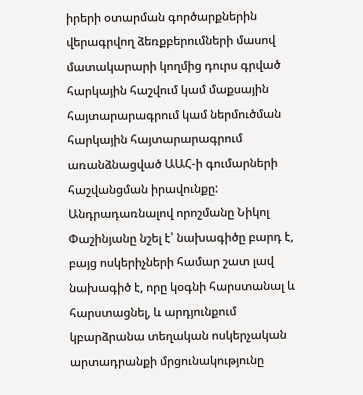իրերի օտարման գործարքներին վերագրվող ձեռքբերումների մասով մատակարարի կողմից դուրս գրված հարկային հաշվում կամ մաքսային հայտարարագրում կամ ներմուծման հարկային հայտարարագրում առանձնացված ԱԱՀ-ի գումարների հաշվանցման իրավունքը:
Անդրադառնալով որոշմանը Նիկոլ Փաշինյանը նշել է՝ նախագիծը բարդ է, բայց ոսկերիչների համար շատ լավ նախագիծ է, որը կօգնի հարստանալ և հարստացնել, և արդյունքում կբարձրանա տեղական ոսկերչական արտադրանքի մրցունակությունը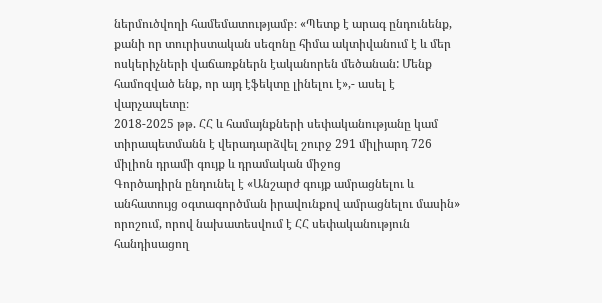ներմուծվողի համեմատությամբ։ «Պետք է արագ ընդունենք, քանի որ տուրիստական սեզոնը հիմա ակտիվանում է և մեր ոսկերիչների վաճառքներն էականորեն մեծանան: Մենք համոզված ենք, որ այդ էֆեկտը լինելու է»,- ասել է վարչապետը։
2018-2025 թթ. ՀՀ և համայնքների սեփականությանը կամ տիրապետմանն է վերադարձվել շուրջ 291 միլիարդ 726 միլիոն դրամի գույք և դրամական միջոց
Գործադիրն ընդունել է «Անշարժ գույք ամրացնելու և անհատույց օգտագործման իրավունքով ամրացնելու մասին» որոշում, որով նախատեսվում է ՀՀ սեփականություն հանդիսացող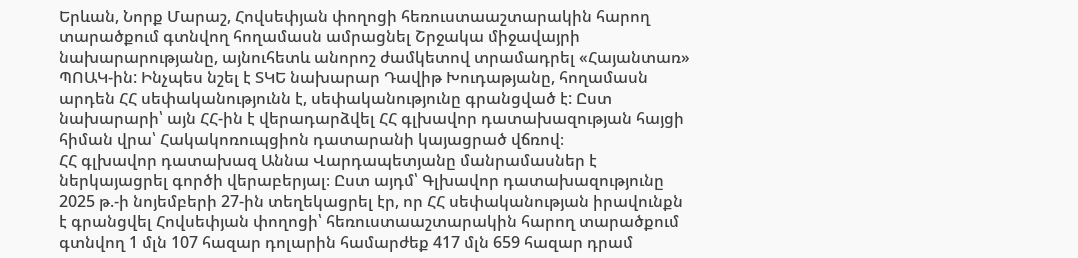Երևան, Նորք Մարաշ, Հովսեփյան փողոցի հեռուստաաշտարակին հարող տարածքում գտնվող հողամասն ամրացնել Շրջակա միջավայրի նախարարությանը, այնուհետև անորոշ ժամկետով տրամադրել «Հայանտառ» ՊՈԱԿ-ին: Ինչպես նշել է ՏԿԵ նախարար Դավիթ Խուդաթյանը, հողամասն արդեն ՀՀ սեփականությունն է, սեփականությունը գրանցված է: Ըստ նախարարի՝ այն ՀՀ-ին է վերադարձվել ՀՀ գլխավոր դատախազության հայցի հիման վրա՝ Հակակոռուպցիոն դատարանի կայացրած վճռով։
ՀՀ գլխավոր դատախազ Աննա Վարդապետյանը մանրամասներ է ներկայացրել գործի վերաբերյալ։ Ըստ այդմ՝ Գլխավոր դատախազությունը 2025 թ.-ի նոյեմբերի 27-ին տեղեկացրել էր, որ ՀՀ սեփականության իրավունքն է գրանցվել Հովսեփյան փողոցի՝ հեռուստաաշտարակին հարող տարածքում գտնվող 1 մլն 107 հազար դոլարին համարժեք 417 մլն 659 հազար դրամ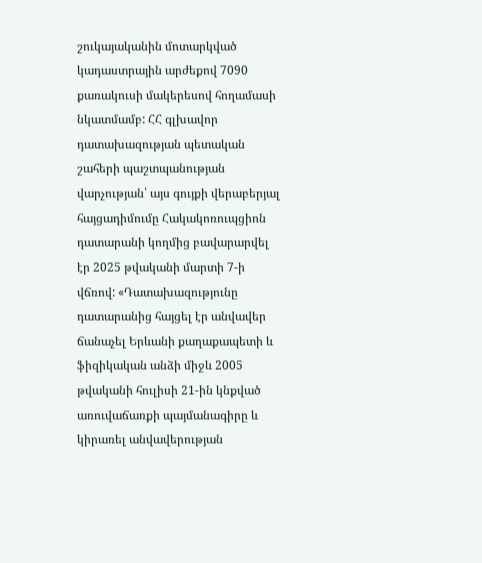շուկայականին մոտարկված կադաստրային արժեքով 7090 քառակուսի մակերեսով հողամասի նկատմամբ: ՀՀ գլխավոր դատախազության պետական շահերի պաշտպանության վարչության՝ այս գույքի վերաբերյալ հայցադիմումը Հակակոռուպցիոն դատարանի կողմից բավարարվել էր 2025 թվականի մարտի 7-ի վճռով: «Դատախազությունը դատարանից հայցել էր անվավեր ճանաչել Երևանի քաղաքապետի և ֆիզիկական անձի միջև 2005 թվականի հուլիսի 21-ին կնքված առուվաճառքի պայմանագիրը և կիրառել անվավերության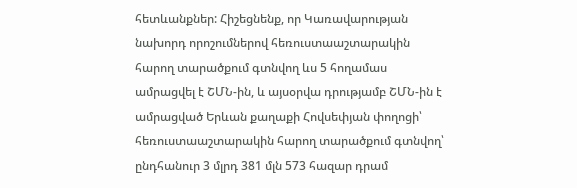հետևանքներ: Հիշեցնենք, որ Կառավարության նախորդ որոշումներով հեռուստաաշտարակին հարող տարածքում գտնվող ևս 5 հողամաս ամրացվել է ՇՄՆ-ին, և այսօրվա դրությամբ ՇՄՆ-ին է ամրացված Երևան քաղաքի Հովսեփյան փողոցի՝ հեռուստաաշտարակին հարող տարածքում գտնվող՝ ընդհանուր 3 մլրդ 381 մլն 573 հազար դրամ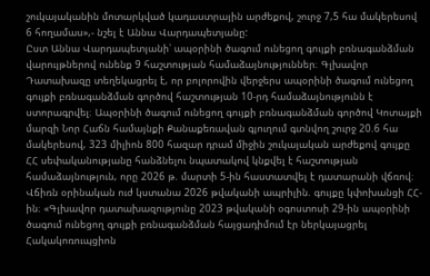շուկայականին մոտարկված կադաստրային արժեքով, շուրջ 7,5 հա մակերեսով 6 հողամաս»,- նշել է Աննա Վարդապետյանը:
Ըստ Աննա Վարդապետյանի՝ ապօրինի ծագում ունեցող գույքի բռնագանձման վարույթներով ունենք 9 հաշտության համաձայնություններ։ Գլխավոր Դատախազը տեղեկացրել է, որ բոլորովին վերջերս ապօրինի ծագում ունեցող գույքի բռնագանձման գործով հաշտության 10-րդ համաձայնությունն է ստորագրվել։ Ապօրինի ծագում ունեցող գույքի բռնագանձման գործով Կոտայքի մարզի Նոր Հաճն համայնքի Քանաքեռավան գյուղում գտնվող շուրջ 20.6 հա մակերեսով, 323 միլիոն 800 հազար դրամ միջին շուկայական արժեքով գույքը ՀՀ սեփականությանը հանձնելու նպատակով կնքվել է հաշտության համաձայնություն, որը 2026 թ. մարտի 5-ին հաստատվել է դատարանի վճռով։ Վճիռն օրինական ուժ կստանա 2026 թվականի ապրիլին. գույքը կփոխանցի ՀՀ-ին։ «Գլխավոր դատախազությունը 2023 թվականի օգոստոսի 29-ին ապօրինի ծագում ունեցող գույքի բռնագանձման հայցադիմում էր ներկայացրել Հակակոռուպցիոն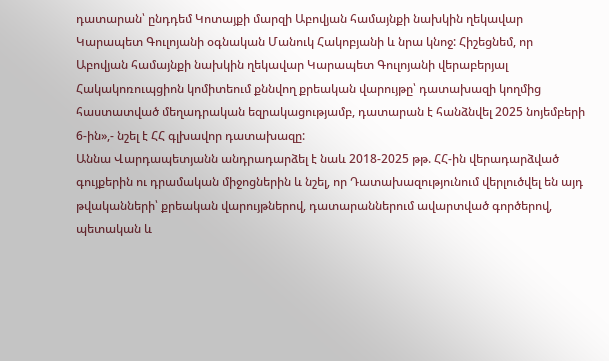դատարան՝ ընդդեմ Կոտայքի մարզի Աբովյան համայնքի նախկին ղեկավար Կարապետ Գուլոյանի օգնական Մանուկ Հակոբյանի և նրա կնոջ: Հիշեցնեմ, որ Աբովյան համայնքի նախկին ղեկավար Կարապետ Գուլոյանի վերաբերյալ Հակակոռուպցիոն կոմիտեում քննվող քրեական վարույթը՝ դատախազի կողմից հաստատված մեղադրական եզրակացությամբ, դատարան է հանձնվել 2025 նոյեմբերի 6-ին»,- նշել է ՀՀ գլխավոր դատախազը:
Աննա Վարդապետյանն անդրադարձել է նաև 2018-2025 թթ. ՀՀ-ին վերադարձված գույքերին ու դրամական միջոցներին և նշել, որ Դատախազությունում վերլուծվել են այդ թվականների՝ քրեական վարույթներով, դատարաններում ավարտված գործերով, պետական և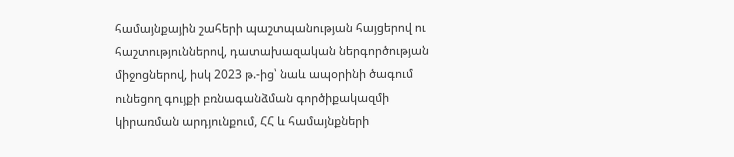համայնքային շահերի պաշտպանության հայցերով ու հաշտություններով, դատախազական ներգործության միջոցներով, իսկ 2023 թ.-ից՝ նաև ապօրինի ծագում ունեցող գույքի բռնագանձման գործիքակազմի կիրառման արդյունքում, ՀՀ և համայնքների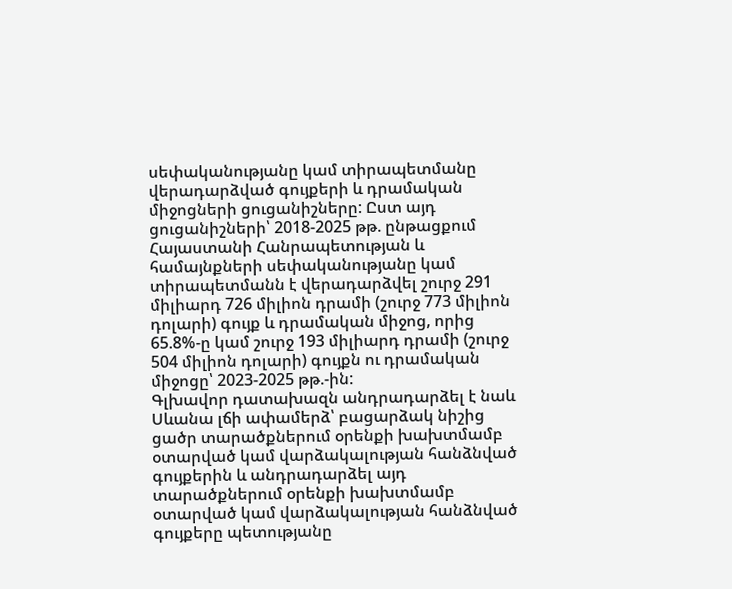սեփականությանը կամ տիրապետմանը վերադարձված գույքերի և դրամական միջոցների ցուցանիշները: Ըստ այդ ցուցանիշների՝ 2018-2025 թթ. ընթացքում Հայաստանի Հանրապետության և համայնքների սեփականությանը կամ տիրապետմանն է վերադարձվել շուրջ 291 միլիարդ 726 միլիոն դրամի (շուրջ 773 միլիոն դոլարի) գույք և դրամական միջոց, որից 65.8%-ը կամ շուրջ 193 միլիարդ դրամի (շուրջ 504 միլիոն դոլարի) գույքն ու դրամական միջոցը՝ 2023-2025 թթ.-ին:
Գլխավոր դատախազն անդրադարձել է նաև Սևանա լճի ափամերձ՝ բացարձակ նիշից ցածր տարածքներում օրենքի խախտմամբ օտարված կամ վարձակալության հանձնված գույքերին և անդրադարձել այդ տարածքներում օրենքի խախտմամբ օտարված կամ վարձակալության հանձնված գույքերը պետությանը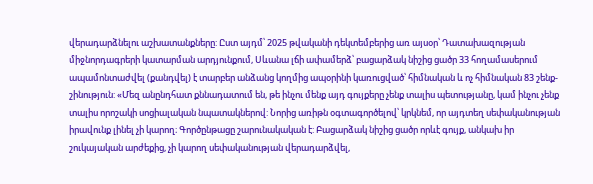վերադարձնելու աշխատանքները: Ըստ այդմ՝ 2025 թվականի դեկտեմբերից առ այսօր՝ Դատախազության միջնորդագրերի կատարման արդյունքում, Սևանա լճի ափամերձ՝ բացարձակ նիշից ցածր 33 հողամասերում ապամոնտաժվել (քանդվել) է տարբեր անձանց կողմից ապօրինի կառուցված՝ հիմնական և ոչ հիմնական 83 շենք-շինություն: «Մեզ անընդհատ քննադատում են, թե ինչու մենք այդ գույքերը չենք տալիս պետությանը, կամ ինչու չենք տալիս որոշակի սոցիալական նպատակներով: Նորից առիթն օգտագործելով՝ կրկնեմ, որ այդտեղ սեփականության իրավունք լինել չի կարող։ Գործընթացը շարունակական է: Բացարձակ նիշից ցածր որևէ գույք, անկախ իր շուկայական արժեքից, չի կարող սեփականության վերադարձվել,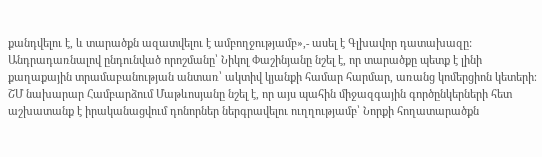քանդվելու է, և տարածքն ազատվելու է ամբողջությամբ»,- ասել է Գլխավոր դատախազը:
Անդրադառնալով ընդունված որոշմանը՝ Նիկոլ Փաշինյանը նշել է, որ տարածքը պետք է լինի քաղաքային տրամաբանության անտառ՝ ակտիվ կյանքի համար հարմար, առանց կոմերցիոն կետերի։
ՇՄ նախարար Համբարձում Մաթևոսյանը նշել է, որ այս պահին միջազգային գործընկերների հետ աշխատանք է իրականացվում դոնորներ ներգրավելու ուղղությամբ՝ Նորքի հողատարածքն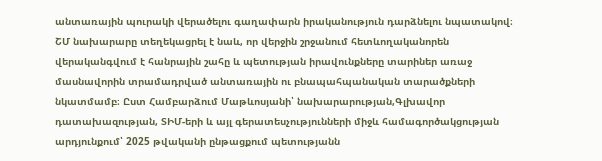անտառային պուրակի վերածելու գաղափարն իրականություն դարձնելու նպատակով։ ՇՄ նախարարը տեղեկացրել է նաև, որ վերջին շրջանում հետևողականորեն վերականգվում է հանրային շահը և պետության իրավունքները տարիներ առաջ մասնավորին տրամադրված անտառային ու բնապահպանական տարածքների նկատմամբ։ Ըստ Համբարձում Մաթևոսյանի՝ նախարարության,Գլխավոր դատախազության, ՏԻՄ-երի և այլ գերատեսչությունների միջև համագործակցության արդյունքում՝ 2025 թվականի ընթացքում պետությանն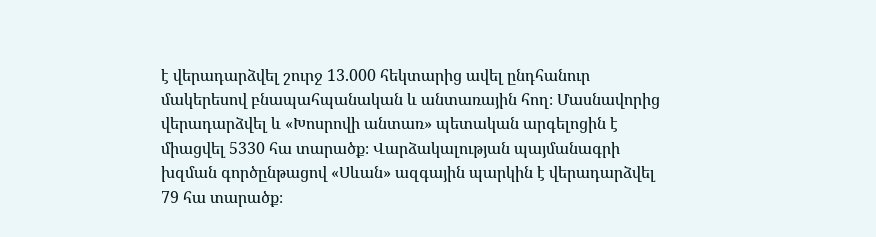է վերադարձվել շուրջ 13.000 հեկտարից ավել ընդհանուր մակերեսով բնապահպանական և անտառային հող։ Մասնավորից վերադարձվել և «Խոսրովի անտառ» պետական արգելոցին է միացվել 5330 հա տարածք։ Վարձակալության պայմանագրի խզման գործընթացով «Սևան» ազգային պարկին է վերադարձվել 79 հա տարածք։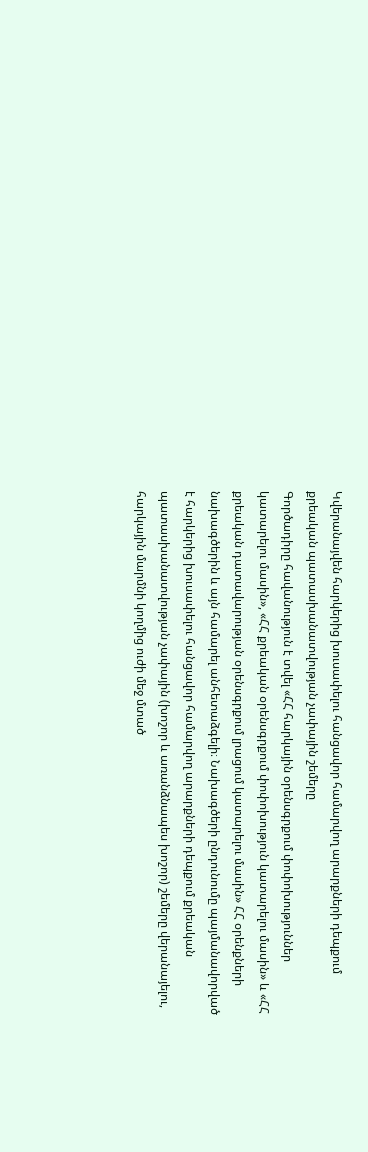Կվերանայվեն հարկերից խուսափելու հանցավոր համարվող արարքների դեպքում քրեական պատասխանատվության չափային շեմերը
Գործադիրը հավանություն է տվել «ՀՀ հարկային օրենսգրքում փոփոխություններ կատարելու մասին», «ՀՀ քրեական օրենսգրքում փոփոխություն կատարելու մասին» և «ՀՀ քրեական դատավարության օրենսգրքում լրացում կատարելու մասին» ՀՀ օրենքների նախագծերին և այն համարել անհետաձգելի։ Նախագծերի ընդունումը պայմանավորված է հարկերից խուսափելու հանցավոր համարվող արարքների դեպքում քրեական պատասխանատվության չափային (խոշոր և առանձնապես խոշոր) շեմերը վերանայելու, հարկային մարմնի կողմից ուժի մեջ մտած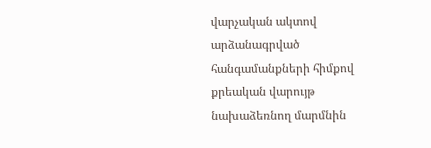վարչական ակտով արձանագրված հանգամանքների հիմքով քրեական վարույթ նախաձեռնող մարմնին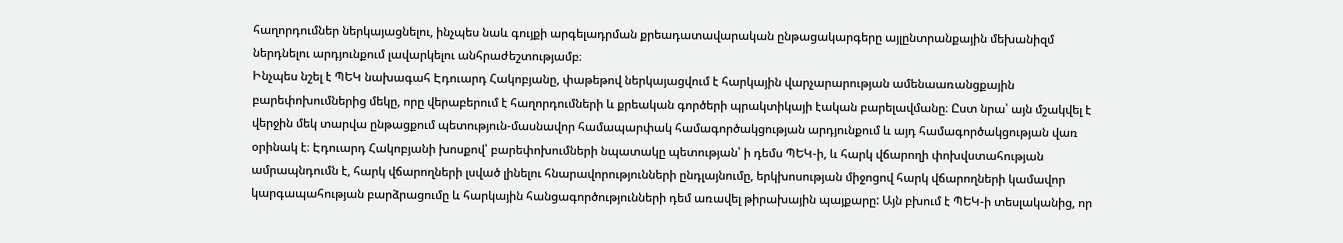հաղորդումներ ներկայացնելու, ինչպես նաև գույքի արգելադրման քրեադատավարական ընթացակարգերը այլընտրանքային մեխանիզմ ներդնելու արդյունքում լավարկելու անհրաժեշտությամբ։
Ինչպես նշել է ՊԵԿ նախագահ Էդուարդ Հակոբյանը, փաթեթով ներկայացվում է հարկային վարչարարության ամենաառանցքային բարեփոխումներից մեկը, որը վերաբերում է հաղորդումների և քրեական գործերի պրակտիկայի էական բարելավմանը։ Ըստ նրա՝ այն մշակվել է վերջին մեկ տարվա ընթացքում պետություն-մասնավոր համապարփակ համագործակցության արդյունքում և այդ համագործակցության վառ օրինակ է։ Էդուարդ Հակոբյանի խոսքով՝ բարեփոխումների նպատակը պետության՝ ի դեմս ՊԵԿ-ի, և հարկ վճարողի փոխվստահության ամրապնդումն է, հարկ վճարողների լսված լինելու հնարավորությունների ընդլայնումը, երկխոսության միջոցով հարկ վճարողների կամավոր կարգապահության բարձրացումը և հարկային հանցագործությունների դեմ առավել թիրախային պայքարը: Այն բխում է ՊԵԿ-ի տեսլականից, որ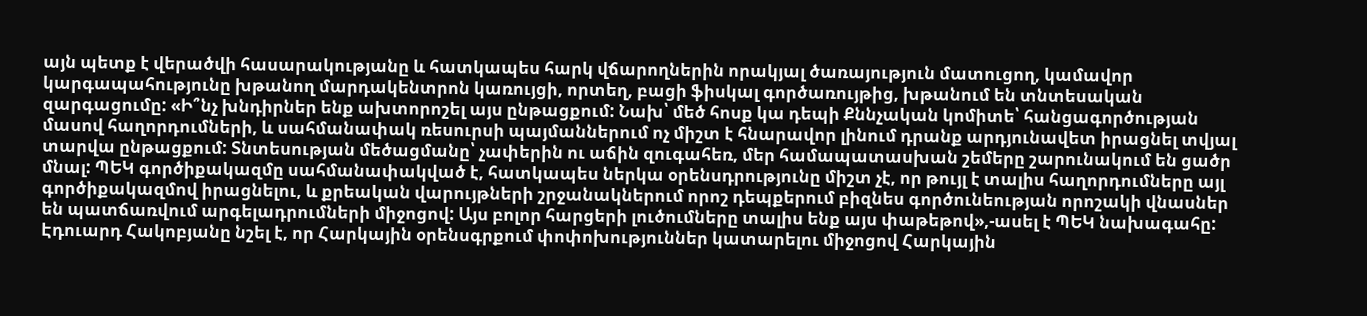այն պետք է վերածվի հասարակությանը և հատկապես հարկ վճարողներին որակյալ ծառայություն մատուցող, կամավոր կարգապահությունը խթանող մարդակենտրոն կառույցի, որտեղ, բացի ֆիսկալ գործառույթից, խթանում են տնտեսական զարգացումը: «Ի՞նչ խնդիրներ ենք ախտորոշել այս ընթացքում: Նախ՝ մեծ հոսք կա դեպի Քննչական կոմիտե՝ հանցագործության մասով հաղորդումների, և սահմանափակ ռեսուրսի պայմաններում ոչ միշտ է հնարավոր լինում դրանք արդյունավետ իրացնել տվյալ տարվա ընթացքում: Տնտեսության մեծացմանը՝ չափերին ու աճին զուգահեռ, մեր համապատասխան շեմերը շարունակում են ցածր մնալ: ՊԵԿ գործիքակազմը սահմանափակված է, հատկապես ներկա օրենսդրությունը միշտ չէ, որ թույլ է տալիս հաղորդումները այլ գործիքակազմով իրացնելու, և քրեական վարույթների շրջանակներում որոշ դեպքերում բիզնես գործունեության որոշակի վնասներ են պատճառվում արգելադրումների միջոցով: Այս բոլոր հարցերի լուծումները տալիս ենք այս փաթեթով»,-ասել է ՊԵԿ նախագահը:
Էդուարդ Հակոբյանը նշել է, որ Հարկային օրենսգրքում փոփոխություններ կատարելու միջոցով Հարկային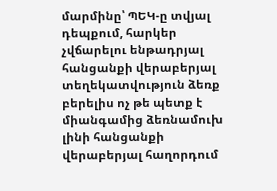մարմինը՝ ՊԵԿ-ը տվյալ դեպքում, հարկեր չվճարելու ենթադրյալ հանցանքի վերաբերյալ տեղեկատվություն ձեռք բերելիս ոչ թե պետք է միանգամից ձեռնամուխ լինի հանցանքի վերաբերյալ հաղորդում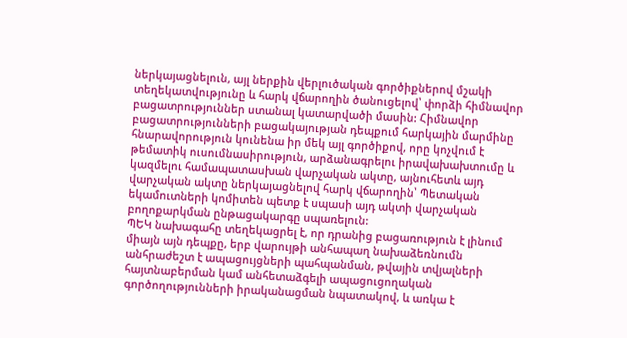ներկայացնելուն, այլ ներքին վերլուծական գործիքներով մշակի տեղեկատվությունը և հարկ վճարողին ծանուցելով՝ փորձի հիմնավոր բացատրություններ ստանալ կատարվածի մասին: Հիմնավոր բացատրությունների բացակայության դեպքում հարկային մարմինը հնարավորություն կունենա իր մեկ այլ գործիքով, որը կոչվում է թեմատիկ ուսումնասիրություն, արձանագրելու իրավախախտումը և կազմելու համապատասխան վարչական ակտը, այնուհետև այդ վարչական ակտը ներկայացնելով հարկ վճարողին՝ Պետական եկամուտների կոմիտեն պետք է սպասի այդ ակտի վարչական բողոքարկման ընթացակարգը սպառելուն:
ՊԵԿ նախագահը տեղեկացրել է, որ դրանից բացառություն է լինում միայն այն դեպքը, երբ վարույթի անհապաղ նախաձեռնումն անհրաժեշտ է ապացույցների պահպանման, թվային տվյալների հայտնաբերման կամ անհետաձգելի ապացուցողական գործողությունների իրականացման նպատակով, և առկա է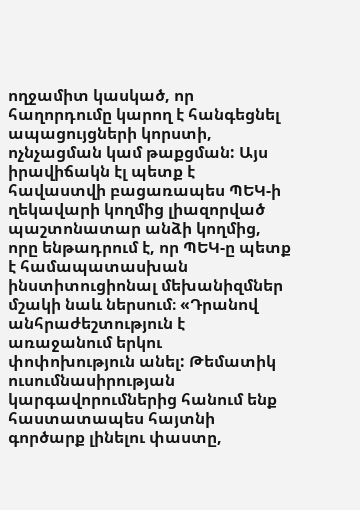ողջամիտ կասկած, որ հաղորդումը կարող է հանգեցնել ապացույցների կորստի, ոչնչացման կամ թաքցման: Այս իրավիճակն էլ պետք է հավաստվի բացառապես ՊԵԿ-ի ղեկավարի կողմից լիազորված պաշտոնատար անձի կողմից, որը ենթադրում է, որ ՊԵԿ-ը պետք է համապատասխան ինստիտուցիոնալ մեխանիզմներ մշակի նաև ներսում։ «Դրանով անհրաժեշտություն է առաջանում երկու փոփոխություն անել: Թեմատիկ ուսումնասիրության կարգավորումներից հանում ենք հաստատապես հայտնի գործարք լինելու փաստը,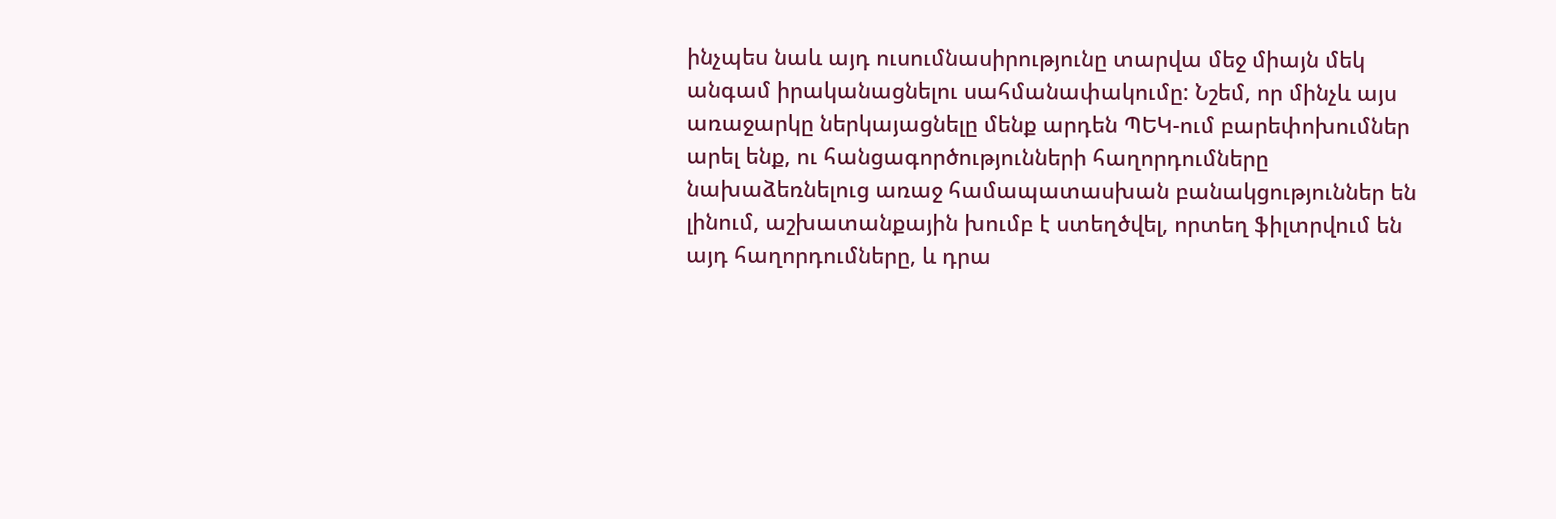ինչպես նաև այդ ուսումնասիրությունը տարվա մեջ միայն մեկ անգամ իրականացնելու սահմանափակումը: Նշեմ, որ մինչև այս առաջարկը ներկայացնելը մենք արդեն ՊԵԿ-ում բարեփոխումներ արել ենք, ու հանցագործությունների հաղորդումները նախաձեռնելուց առաջ համապատասխան բանակցություններ են լինում, աշխատանքային խումբ է ստեղծվել, որտեղ ֆիլտրվում են այդ հաղորդումները, և դրա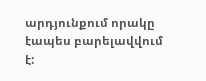արդյունքում որակը էապես բարելավվում է: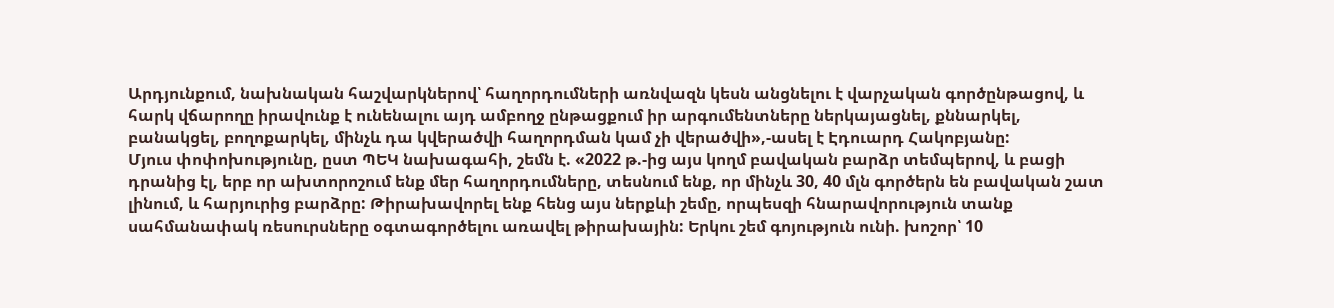Արդյունքում, նախնական հաշվարկներով՝ հաղորդումների առնվազն կեսն անցնելու է վարչական գործընթացով, և հարկ վճարողը իրավունք է ունենալու այդ ամբողջ ընթացքում իր արգումենտները ներկայացնել, քննարկել, բանակցել, բողոքարկել, մինչև դա կվերածվի հաղորդման կամ չի վերածվի»,-ասել է Էդուարդ Հակոբյանը:
Մյուս փոփոխությունը, ըստ ՊԵԿ նախագահի, շեմն է. «2022 թ.-ից այս կողմ բավական բարձր տեմպերով, և բացի դրանից էլ, երբ որ ախտորոշում ենք մեր հաղորդումները, տեսնում ենք, որ մինչև 30, 40 մլն գործերն են բավական շատ լինում, և հարյուրից բարձրը: Թիրախավորել ենք հենց այս ներքևի շեմը, որպեսզի հնարավորություն տանք սահմանափակ ռեսուրսները օգտագործելու առավել թիրախային: Երկու շեմ գոյություն ունի. խոշոր՝ 10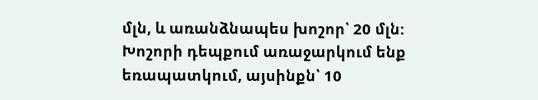մլն, և առանձնապես խոշոր՝ 20 մլն: Խոշորի դեպքում առաջարկում ենք եռապատկում, այսինքն՝ 10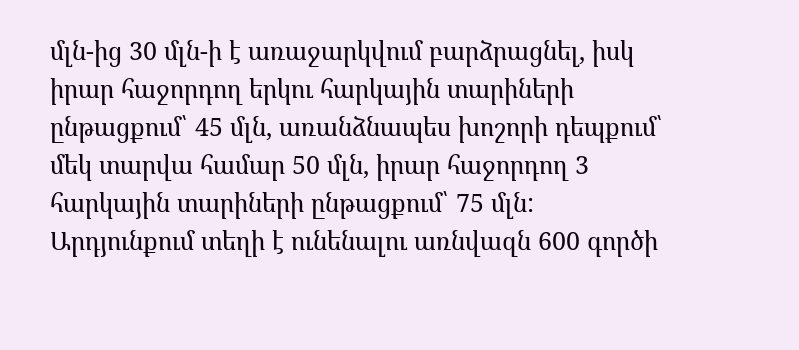մլն-ից 30 մլն-ի է առաջարկվում բարձրացնել, իսկ իրար հաջորդող երկու հարկային տարիների ընթացքում՝ 45 մլն, առանձնապես խոշորի դեպքում՝ մեկ տարվա համար 50 մլն, իրար հաջորդող 3 հարկային տարիների ընթացքում՝ 75 մլն: Արդյունքում տեղի է ունենալու առնվազն 600 գործի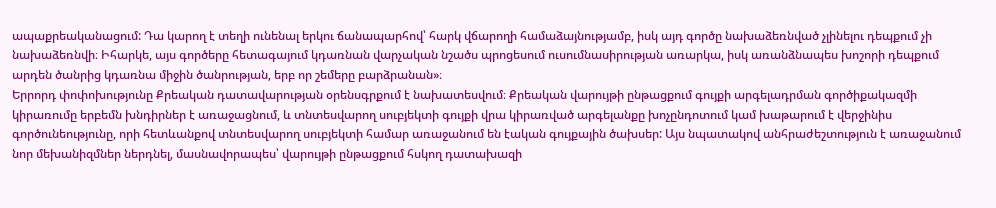ապաքրեականացում: Դա կարող է տեղի ունենալ երկու ճանապարհով՝ հարկ վճարողի համաձայնությամբ, իսկ այդ գործը նախաձեռնված չլինելու դեպքում չի նախաձեռնվի։ Իհարկե, այս գործերը հետագայում կդառնան վարչական նշածս պրոցեսում ուսումնասիրության առարկա, իսկ առանձնապես խոշորի դեպքում արդեն ծանրից կդառնա միջին ծանրության, երբ որ շեմերը բարձրանան»։
Երրորդ փոփոխությունը Քրեական դատավարության օրենսգրքում է նախատեսվում։ Քրեական վարույթի ընթացքում գույքի արգելադրման գործիքակազմի կիրառումը երբեմն խնդիրներ է առաջացնում, և տնտեսվարող սուբյեկտի գույքի վրա կիրառված արգելանքը խոչընդոտում կամ խաթարում է վերջինիս գործունեությունը, որի հետևանքով տնտեսվարող սուբյեկտի համար առաջանում են էական գույքային ծախսեր: Այս նպատակով անհրաժեշտություն է առաջանում նոր մեխանիզմներ ներդնել, մասնավորապես՝ վարույթի ընթացքում հսկող դատախազի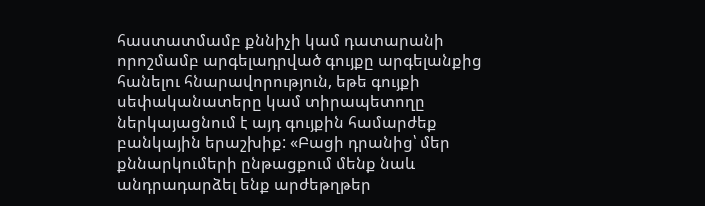հաստատմամբ քննիչի կամ դատարանի որոշմամբ արգելադրված գույքը արգելանքից հանելու հնարավորություն, եթե գույքի սեփականատերը կամ տիրապետողը ներկայացնում է այդ գույքին համարժեք բանկային երաշխիք: «Բացի դրանից՝ մեր քննարկումերի ընթացքում մենք նաև անդրադարձել ենք արժեթղթեր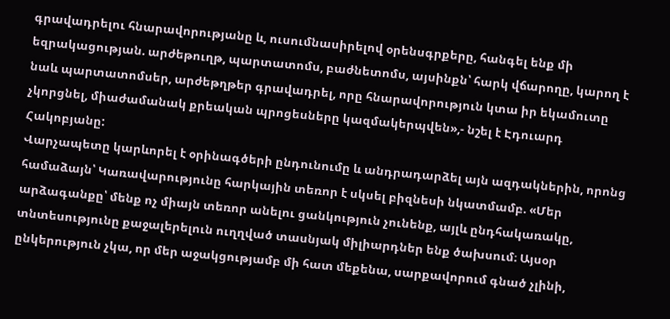գրավադրելու հնարավորությանը և, ուսումնասիրելով օրենսգրքերը, հանգել ենք մի եզրակացության. արժեթուղթ, պարտատոմս, բաժնետոմս, այսինքն՝ հարկ վճարողը, կարող է նաև պարտատոմսեր, արժեթղթեր գրավադրել, որը հնարավորություն կտա իր եկամուտը չկորցնել, միաժամանակ քրեական պրոցեսները կազմակերպվեն»,- նշել է Էդուարդ Հակոբյանը:
Վարչապետը կարևորել է օրինագծերի ընդունումը և անդրադարձել այն ազդակներին, որոնց համաձայն՝ Կառավարությունը հարկային տեռոր է սկսել բիզնեսի նկատմամբ. «Մեր արձագանքը՝ մենք ոչ միայն տեռոր անելու ցանկություն չունենք, այլև ընդհակառակը, տնտեսությունը քաջալերելուն ուղղված տասնյակ միլիարդներ ենք ծախսում։ Այսօր ընկերություն չկա, որ մեր աջակցությամբ մի հատ մեքենա, սարքավորում գնած չլինի,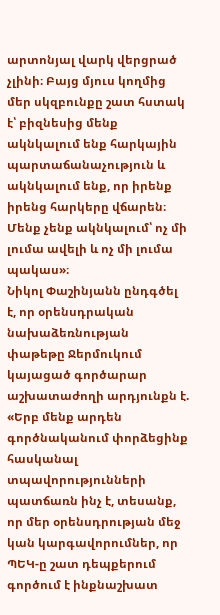արտոնյալ վարկ վերցրած չլինի։ Բայց մյուս կողմից մեր սկզբունքը շատ հստակ է՝ բիզնեսից մենք ակնկալում ենք հարկային պարտաճանաչություն և ակնկալում ենք, որ իրենք իրենց հարկերը վճարեն։ Մենք չենք ակնկալում՝ ոչ մի լումա ավելի և ոչ մի լումա պակաս»։
Նիկոլ Փաշինյանն ընդգծել է, որ օրենսդրական նախաձեռնության փաթեթը Ջերմուկում կայացած գործարար աշխատաժողի արդյունքն է. «Երբ մենք արդեն գործնականում փորձեցինք հասկանալ տպավորությունների պատճառն ինչ է, տեսանք, որ մեր օրենսդրության մեջ կան կարգավորումներ, որ ՊԵԿ-ը շատ դեպքերում գործում է ինքնաշխատ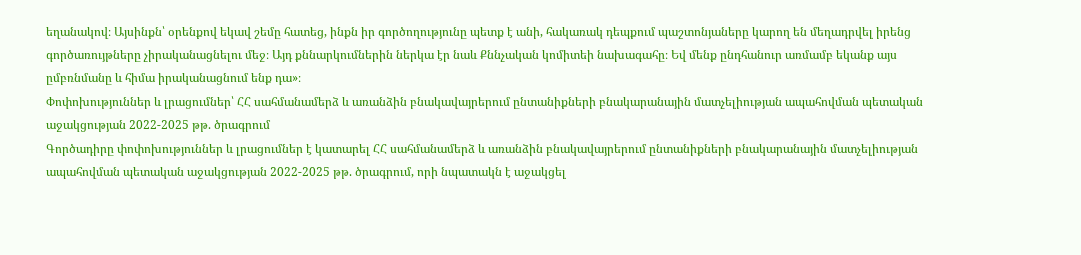եղանակով։ Այսինքն՝ օրենքով եկավ շեմը հատեց, ինքն իր գործողությունը պետք է անի, հակառակ դեպքում պաշտոնյաները կարող են մեղադրվել իրենց գործառույթները չիրականացնելու մեջ։ Այդ քննարկումներին ներկա էր նաև Քննչական կոմիտեի նախագահը։ Եվ մենք ընդհանուր առմամբ եկանք այս ըմբռնմանը և հիմա իրականացնում ենք դա»։
Փոփոխություններ և լրացումներ՝ ՀՀ սահմանամերձ և առանձին բնակավայրերում ընտանիքների բնակարանային մատչելիության ապահովման պետական աջակցության 2022-2025 թթ. ծրագրում
Գործադիրը փոփոխություններ և լրացումներ է կատարել ՀՀ սահմանամերձ և առանձին բնակավայրերում ընտանիքների բնակարանային մատչելիության ապահովման պետական աջակցության 2022-2025 թթ. ծրագրում, որի նպատակն է աջակցել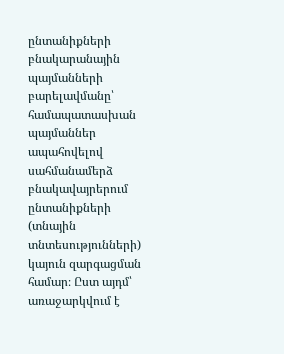ընտանիքների բնակարանային պայմանների բարելավմանը՝ համապատասխան պայմաններ ապահովելով սահմանամերձ բնակավայրերում ընտանիքների (տնային տնտեսությունների) կայուն զարգացման համար։ Ըստ այդմ՝ առաջարկվում է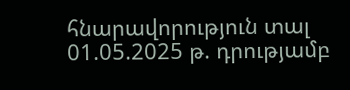հնարավորություն տալ 01.05.2025 թ. դրությամբ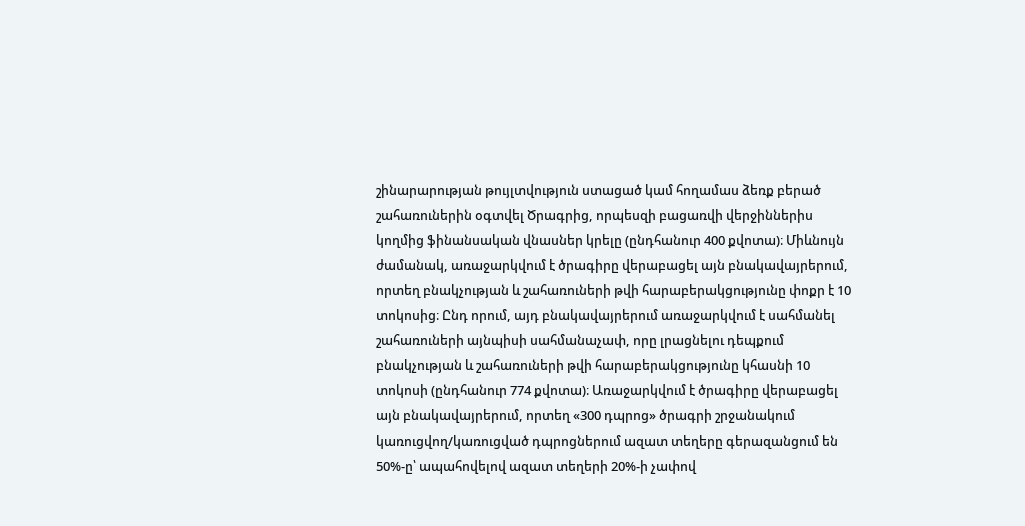շինարարության թույլտվություն ստացած կամ հողամաս ձեռք բերած շահառուներին օգտվել Ծրագրից, որպեսզի բացառվի վերջիններիս կողմից ֆինանսական վնասներ կրելը (ընդհանուր 400 քվոտա)։ Միևնույն ժամանակ, առաջարկվում է ծրագիրը վերաբացել այն բնակավայրերում, որտեղ բնակչության և շահառուների թվի հարաբերակցությունը փոքր է 10 տոկոսից։ Ընդ որում, այդ բնակավայրերում առաջարկվում է սահմանել շահառուների այնպիսի սահմանաչափ, որը լրացնելու դեպքում բնակչության և շահառուների թվի հարաբերակցությունը կհասնի 10 տոկոսի (ընդհանուր 774 քվոտա)։ Առաջարկվում է ծրագիրը վերաբացել այն բնակավայրերում, որտեղ «300 դպրոց» ծրագրի շրջանակում կառուցվող/կառուցված դպրոցներում ազատ տեղերը գերազանցում են 50%-ը՝ ապահովելով ազատ տեղերի 20%-ի չափով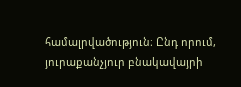համալրվածություն։ Ընդ որում, յուրաքանչյուր բնակավայրի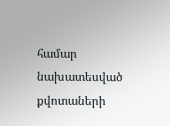համար նախատեսված քվոտաների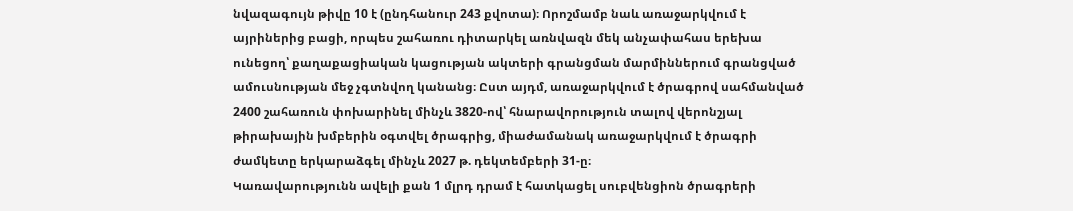նվազագույն թիվը 10 է (ընդհանուր 243 քվոտա)։ Որոշմամբ նաև առաջարկվում է այրիներից բացի, որպես շահառու դիտարկել առնվազն մեկ անչափահաս երեխա ունեցող՝ քաղաքացիական կացության ակտերի գրանցման մարմիններում գրանցված ամուսնության մեջ չգտնվող կանանց։ Ըստ այդմ, առաջարկվում է ծրագրով սահմանված 2400 շահառուն փոխարինել մինչև 3820-ով՝ հնարավորություն տալով վերոնշյալ թիրախային խմբերին օգտվել ծրագրից, միաժամանակ առաջարկվում է ծրագրի ժամկետը երկարաձգել մինչև 2027 թ. դեկտեմբերի 31-ը։
Կառավարությունն ավելի քան 1 մլրդ դրամ է հատկացել սուբվենցիոն ծրագրերի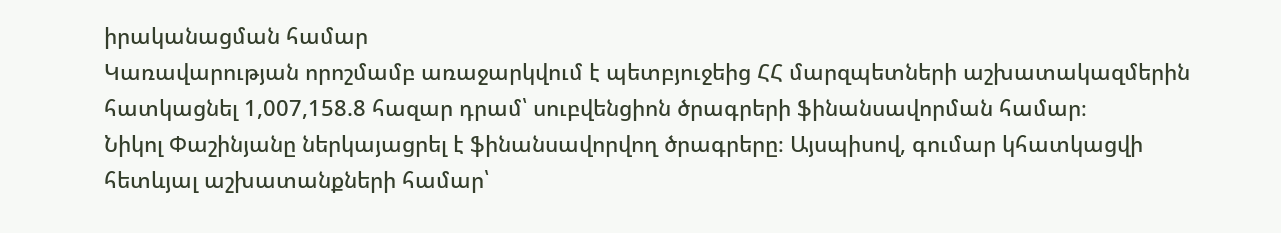իրականացման համար
Կառավարության որոշմամբ առաջարկվում է պետբյուջեից ՀՀ մարզպետների աշխատակազմերին հատկացնել 1,007,158.8 հազար դրամ՝ սուբվենցիոն ծրագրերի ֆինանսավորման համար։
Նիկոլ Փաշինյանը ներկայացրել է ֆինանսավորվող ծրագրերը։ Այսպիսով, գումար կհատկացվի հետևյալ աշխատանքների համար՝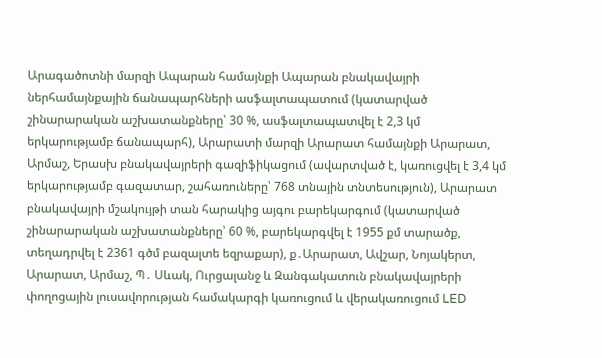Արագածոտնի մարզի Ապարան համայնքի Ապարան բնակավայրի ներհամայնքային ճանապարհների ասֆալտապատում (կատարված շինարարական աշխատանքները՝ 30 %, ասֆալտապատվել է 2,3 կմ երկարությամբ ճանապարհ), Արարատի մարզի Արարատ համայնքի Արարատ, Արմաշ, Երասխ բնակավայրերի գազիֆիկացում (ավարտված է, կառուցվել է 3,4 կմ երկարությամբ գազատար, շահառուները՝ 768 տնային տնտեսություն), Արարատ բնակավայրի մշակույթի տան հարակից այգու բարեկարգում (կատարված շինարարական աշխատանքները՝ 60 %, բարեկարգվել է 1955 քմ տարածք, տեղադրվել է 2361 գծմ բազալտե եզրաքար), ք․Արարատ, Ավշար, Նոյակերտ, Արարատ, Արմաշ, Պ․ Սևակ, Ուրցալանջ և Զանգակատուն բնակավայրերի փողոցային լուսավորության համակարգի կառուցում և վերակառուցում LED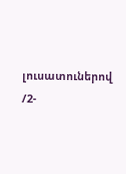լուսատուներով /2-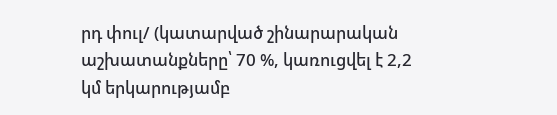րդ փուլ/ (կատարված շինարարական աշխատանքները՝ 70 %, կառուցվել է 2,2 կմ երկարությամբ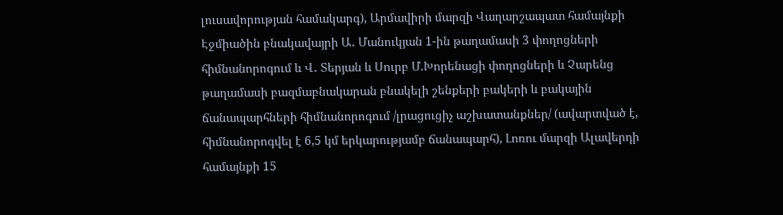լուսավորության համակարգ), Արմավիրի մարզի Վաղարշապատ համայնքի Էջմիածին բնակավայրի Ա․ Մանուկյան 1-ին թաղամասի 3 փողոցների հիմնանորոգում և Վ․ Տերյան և Սուրբ Մ.Խորենացի փողոցների և Չարենց թաղամասի բազմաբնակարան բնակելի շենքերի բակերի և բակային ճանապարհների հիմնանորոգում /լրացուցիչ աշխատանքներ/ (ավարտված է, հիմնանորոգվել է 6,5 կմ երկարությամբ ճանապարհ), Լոռու մարզի Ալավերդի համայնքի 15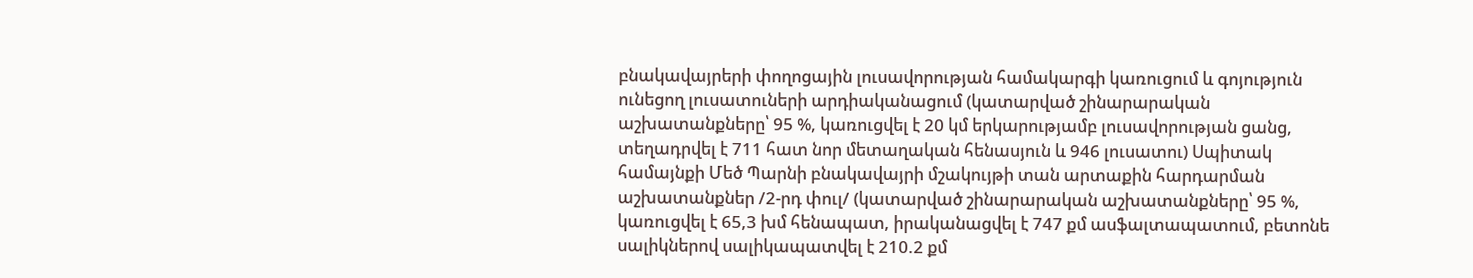բնակավայրերի փողոցային լուսավորության համակարգի կառուցում և գոյություն ունեցող լուսատուների արդիականացում (կատարված շինարարական աշխատանքները՝ 95 %, կառուցվել է 20 կմ երկարությամբ լուսավորության ցանց, տեղադրվել է 711 հատ նոր մետաղական հենասյուն և 946 լուսատու) Սպիտակ համայնքի Մեծ Պարնի բնակավայրի մշակույթի տան արտաքին հարդարման աշխատանքներ /2-րդ փուլ/ (կատարված շինարարական աշխատանքները՝ 95 %, կառուցվել է 65,3 խմ հենապատ, իրականացվել է 747 քմ ասֆալտապատում, բետոնե սալիկներով սալիկապատվել է 210.2 քմ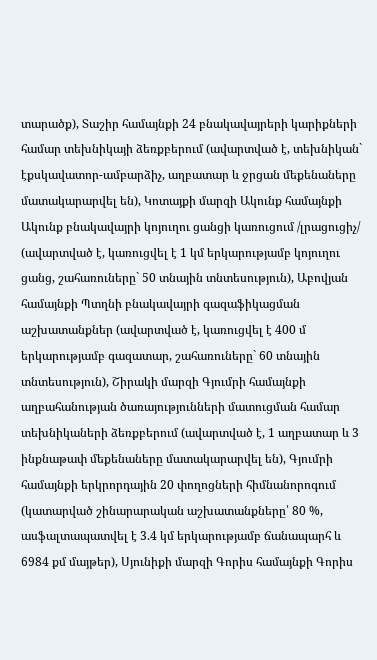տարածք), Տաշիր համայնքի 24 բնակավայրերի կարիքների համար տեխնիկայի ձեռքբերում (ավարտված է, տեխնիկան` էքսկավատոր-ամբարձիչ, աղբատար և ջրցան մեքենաները մատակարարվել են), Կոտայքի մարզի Ակունք համայնքի Ակունք բնակավայրի կոյուղու ցանցի կառուցում /լրացուցիչ/ (ավարտված է, կառուցվել է 1 կմ երկարությամբ կոյուղու ցանց, շահառուները` 50 տնային տնտեսություն), Աբովյան համայնքի Պտղնի բնակավայրի գազաֆիկացման աշխատանքներ (ավարտված է, կառուցվել է 400 մ երկարությամբ գազատար, շահառուները` 60 տնային տնտեսություն), Շիրակի մարզի Գյումրի համայնքի աղբահանության ծառայությունների մատուցման համար տեխնիկաների ձեռքբերում (ավարտված է, 1 աղբատար և 3 ինքնաթափ մեքենաները մատակարարվել են), Գյումրի համայնքի երկրորդային 20 փողոցների հիմնանորոգում (կատարված շինարարական աշխատանքները՝ 80 %, ասֆալտապատվել է 3.4 կմ երկարությամբ ճանապարհ և 6984 քմ մայթեր), Սյունիքի մարզի Գորիս համայնքի Գորիս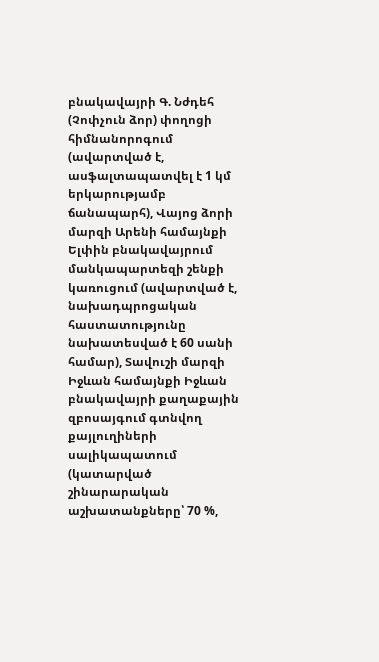բնակավայրի Գ. Նժդեհ (Չոփչուն ձոր) փողոցի հիմնանորոգում (ավարտված է, ասֆալտապատվել է 1 կմ երկարությամբ ճանապարհ), Վայոց ձորի մարզի Արենի համայնքի Ելփին բնակավայրում մանկապարտեզի շենքի կառուցում (ավարտված է, նախադպրոցական հաստատությունը նախատեսված է 60 սանի համար), Տավուշի մարզի Իջևան համայնքի Իջևան բնակավայրի քաղաքային զբոսայգում գտնվող քայլուղիների սալիկապատում (կատարված շինարարական աշխատանքները՝ 70 %,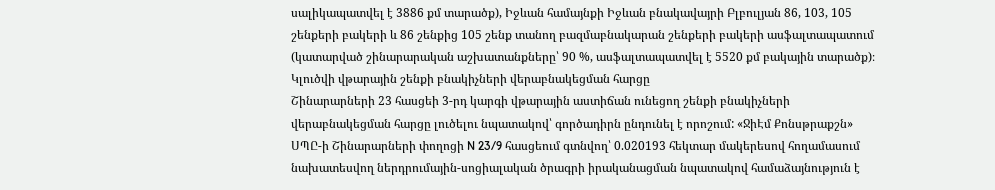սալիկապատվել է 3886 քմ տարածք), Իջևան համայնքի Իջևան բնակավայրի Բլբուլյան 86, 103, 105 շենքերի բակերի և 86 շենքից 105 շենք տանող բազմաբնակարան շենքերի բակերի ասֆալտապատում (կատարված շինարարական աշխատանքները՝ 90 %, ասֆալտապատվել է 5520 քմ բակային տարածք)։
Կլուծվի վթարային շենքի բնակիչների վերաբնակեցման հարցը
Շինարարների 23 հասցեի 3-րդ կարգի վթարային աստիճան ունեցող շենքի բնակիչների վերաբնակեցման հարցը լուծելու նպատակով՝ գործադիրն ընդունել է որոշում: «ՋիԷմ Քոնսթրաքշն» ՍՊԸ-ի Շինարարների փողոցի N 23/9 հասցեում գտնվող՝ 0.020193 հեկտար մակերեսով հողամասում նախատեսվող ներդրումային-սոցիալական ծրագրի իրականացման նպատակով համաձայնություն է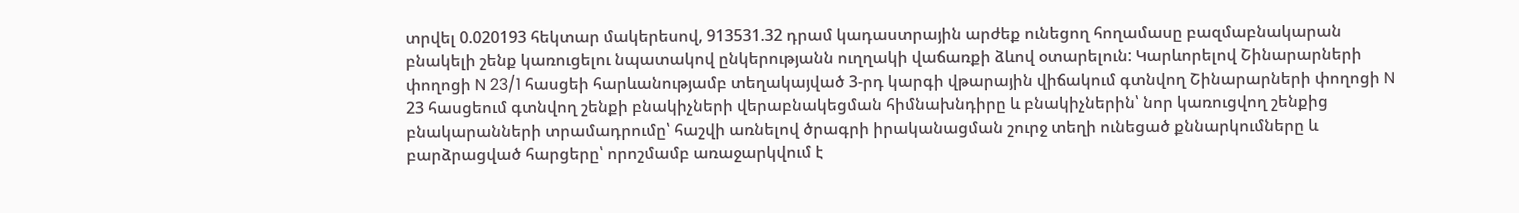տրվել 0.020193 հեկտար մակերեսով, 913531.32 դրամ կադաստրային արժեք ունեցող հողամասը բազմաբնակարան բնակելի շենք կառուցելու նպատակով ընկերությանն ուղղակի վաճառքի ձևով օտարելուն: Կարևորելով Շինարարների փողոցի N 23/1 հասցեի հարևանությամբ տեղակայված 3-րդ կարգի վթարային վիճակում գտնվող Շինարարների փողոցի N 23 հասցեում գտնվող շենքի բնակիչների վերաբնակեցման հիմնախնդիրը և բնակիչներին՝ նոր կառուցվող շենքից բնակարանների տրամադրումը՝ հաշվի առնելով ծրագրի իրականացման շուրջ տեղի ունեցած քննարկումները և բարձրացված հարցերը՝ որոշմամբ առաջարկվում է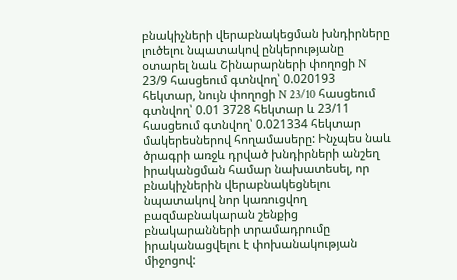բնակիչների վերաբնակեցման խնդիրները լուծելու նպատակով ընկերությանը օտարել նաև Շինարարների փողոցի N 23/9 հասցեում գտնվող՝ 0.020193 հեկտար, նույն փողոցի N 23/10 հասցեում գտնվող՝ 0.01 3728 հեկտար և 23/11 հասցեում գտնվող՝ 0.021334 հեկտար մակերեսներով հողամասերը: Ինչպես նաև ծրագրի առջև դրված խնդիրների անշեղ իրականցման համար նախատեսել, որ բնակիչներին վերաբնակեցնելու նպատակով նոր կառուցվող բազմաբնակարան շենքից բնակարանների տրամադրումը իրականացվելու է փոխանակության միջոցով: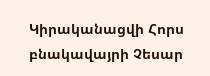Կիրականացվի Հորս բնակավայրի Չեսար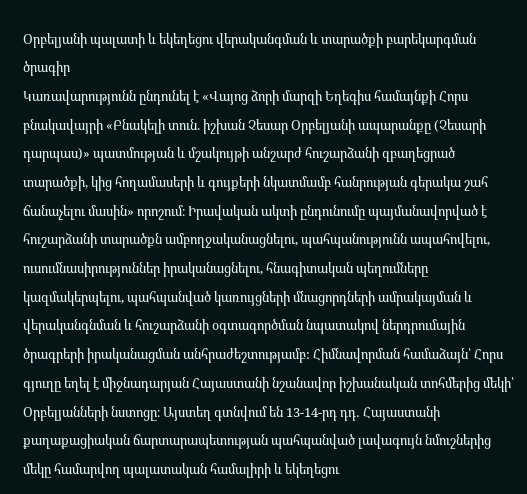Օրբելյանի պալատի և եկեղեցու վերականգման և տարածքի բարեկարգման ծրագիր
Կառավարությունն ընդունել է «Վայոց ձորի մարզի Եղեգիս համայնքի Հորս բնակավայրի «Բնակելի տուն. իշխան Չեսար Օրբելյանի ապարանքը (Չեսարի դարպաս)» պատմության և մշակույթի անշարժ հուշարձանի զբաղեցրած տարածքի, կից հողամասերի և գույքերի նկատմամբ հանրության գերակա շահ ճանաչելու մասին» որոշում։ Իրավական ակտի ընդունումը պայմանավորված է հուշարձանի տարածքն ամբողջականացնելու, պահպանությունն ապահովելու, ուսումնասիրություններ իրականացնելու, հնագիտական պեղումները կազմակերպելու, պահպանված կառույցների մնացորդների ամրակայման և վերականգնման և հուշարձանի օգտագործման նպատակով ներդրումային ծրագրերի իրականացման անհրաժեշտությամբ: Հիմնավորման համաձայն՝ Հորս գյուղը եղել է միջնադարյան Հայաստանի նշանավոր իշխանական տոհմերից մեկի՝ Օրբելյանների նստոցը։ Այստեղ գտնվում են 13-14-րդ դդ․ Հայաստանի քաղաքացիական ճարտարապետության պահպանված լավագույն նմուշներից մեկը համարվող պալատական համալիրի և եկեղեցու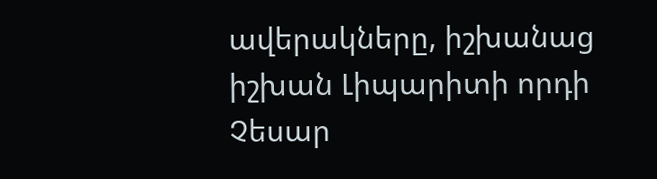ավերակները, իշխանաց իշխան Լիպարիտի որդի Չեսար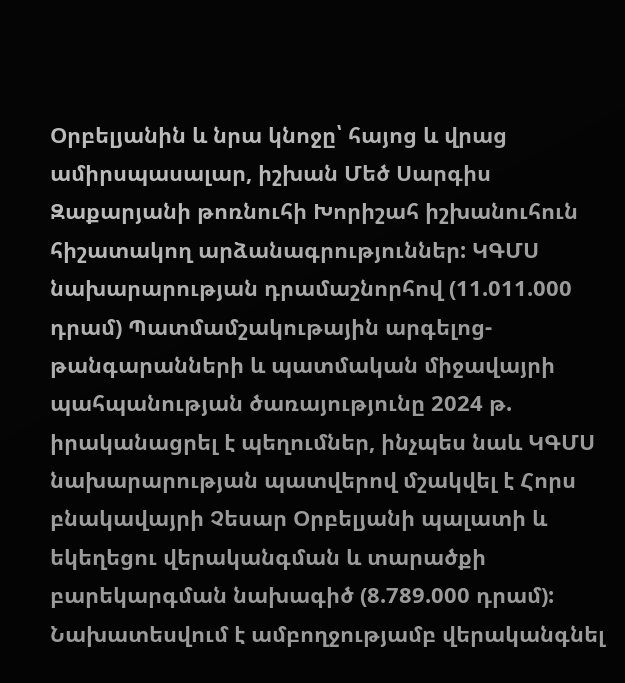Օրբելյանին և նրա կնոջը՝ հայոց և վրաց ամիրսպասալար, իշխան Մեծ Սարգիս Զաքարյանի թոռնուհի Խորիշահ իշխանուհուն հիշատակող արձանագրություններ: ԿԳՄՍ նախարարության դրամաշնորհով (11.011.000 դրամ) Պատմամշակութային արգելոց-թանգարանների և պատմական միջավայրի պահպանության ծառայությունը 2024 թ. իրականացրել է պեղումներ, ինչպես նաև ԿԳՄՍ նախարարության պատվերով մշակվել է Հորս բնակավայրի Չեսար Օրբելյանի պալատի և եկեղեցու վերականգման և տարածքի բարեկարգման նախագիծ (8.789.000 դրամ): Նախատեսվում է ամբողջությամբ վերականգնել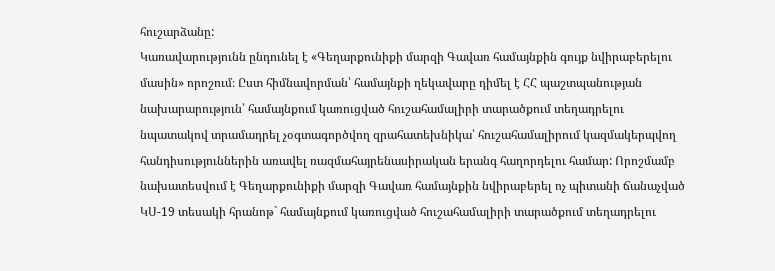հուշարձանը:
Կառավարությունն ընդունել է «Գեղարքունիքի մարզի Գավառ համայնքին գույք նվիրաբերելու մասին» որոշում։ Ըստ հիմնավորման՝ համայնքի ղեկավարը դիմել է ՀՀ պաշտպանության նախարարություն՝ համայնքում կառուցված հուշահամալիրի տարածքում տեղադրելու նպատակով տրամադրել չօգտագործվող զրահատեխնիկա՝ հուշահամալիրում կազմակերպվող հանդիսություններին առավել ռազմահայրենասիրական երանգ հաղորդելու համար: Որոշմամբ նախատեսվում է Գեղարքունիքի մարզի Գավառ համայնքին նվիրաբերել ոչ պիտանի ճանաչված ԿՍ-19 տեսակի հրանոթ` համայնքում կառուցված հուշահամալիրի տարածքում տեղադրելու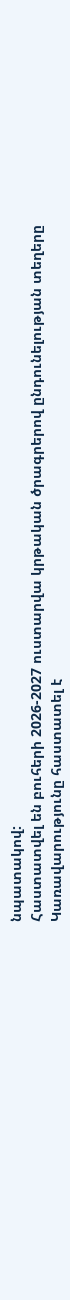նպատակով:
Հաստատվել են բուհերի 2026-2027 ուստարվա կրթական ծրագրերով ընդունելության տեղերը
Կառավարությունը հաստատել է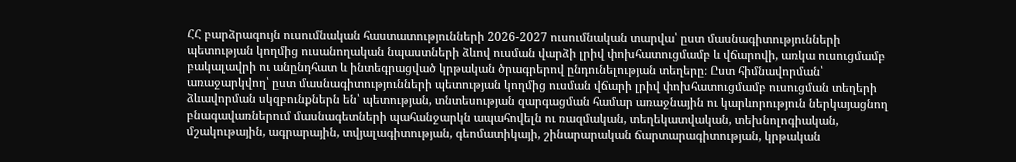ՀՀ բարձրագույն ուսումնական հաստատությունների 2026-2027 ուսումնական տարվա՝ ըստ մասնագիտությունների պետության կողմից ուսանողական նպաստների ձևով ուսման վարձի լրիվ փոխհատուցմամբ և վճարովի, առկա ուսուցմամբ բակալավրի ու անընդհատ և ինտեգրացված կրթական ծրագրերով ընդունելության տեղերը։ Ըստ հիմնավորման՝ առաջարկվող՝ ըստ մասնագիտությունների պետության կողմից ուսման վճարի լրիվ փոխհատուցմամբ ուսուցման տեղերի ձևավորման սկզբունքներն են՝ պետության, տնտեսության զարգացման համար առաջնային ու կարևորություն ներկայացնող բնագավառներում մասնագետների պահանջարկն ապահովելն ու ռազմական, տեղեկատվական, տեխնոլոգիական, մշակութային, ագրարային, տվյալագիտության, գեոմատիկայի, շինարարական ճարտարագիտության, կրթական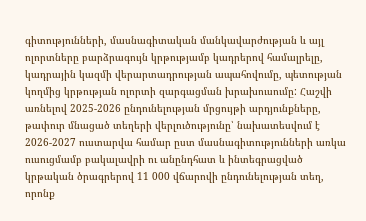գիտությունների, մասնագիտական մանկավարժության և այլ ոլորտները բարձրագույն կրթությամբ կադրերով համալրելը, կադրային կազմի վերարտադրության ապահովումը, պետության կողմից կրթության ոլորտի զարգացման խրախուսումը: Հաշվի առնելով 2025-2026 ընդունելության մրցույթի արդյունքները, թափուր մնացած տեղերի վերլուծությունը՝ նախատեսվում է 2026-2027 ուստարվա համար ըստ մասնագիտությունների առկա ուսուցմամբ բակալավրի ու անընդհատ և ինտեգրացված կրթական ծրագրերով 11 000 վճարովի ընդունելության տեղ, որոնք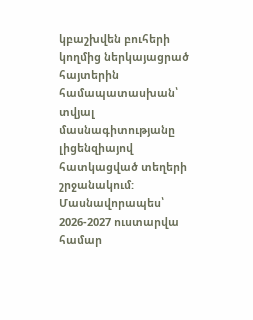կբաշխվեն բուհերի կողմից ներկայացրած հայտերին համապատասխան՝ տվյալ մասնագիտությանը լիցենզիայով հատկացված տեղերի շրջանակում: Մասնավորապես՝ 2026-2027 ուստարվա համար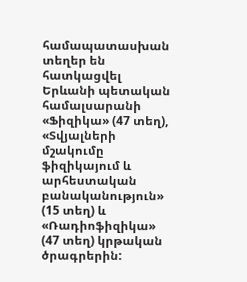համապատասխան տեղեր են հատկացվել Երևանի պետական համալսարանի «Ֆիզիկա» (47 տեղ), «Տվյալների մշակումը ֆիզիկայում և արհեստական բանականություն» (15 տեղ) և «Ռադիոֆիզիկա» (47 տեղ) կրթական ծրագրերին: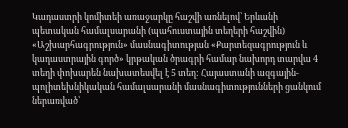Կադաստրի կոմիտեի առաջարկը հաշվի առնելով՝ Երևանի պետական համալսարանի (պահուստային տեղերի հաշվին) «Աշխարհագրություն» մասնագիտության «Քարտեզագրություն և կադաստրային գործ» կրթական ծրագրի համար նախորդ տարվա 4 տեղի փոխարեն նախատեսվել է 5 տեղ: Հայաստանի ազգային-պոլիտեխնիկական համալսարանի մասնագիտությունների ցանկում ներառված՝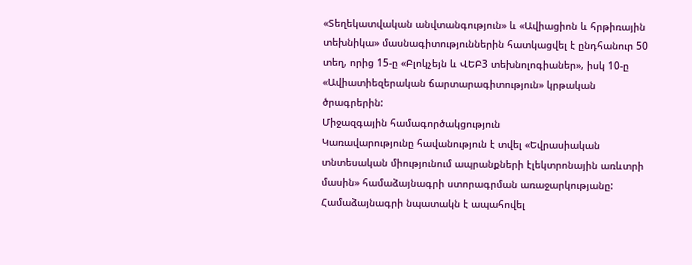«Տեղեկատվական անվտանգություն» և «Ավիացիոն և հրթիռային տեխնիկա» մասնագիտություններին հատկացվել է ընդհանուր 50 տեղ, որից 15-ը «Բլոկչեյն և ՎԵԲ3 տեխնոլոգիաներ», իսկ 10-ը «Ավիատիեզերական ճարտարագիտություն» կրթական ծրագրերին:
Միջազգային համագործակցություն
Կառավարությունը հավանություն է տվել «Եվրասիական տնտեսական միությունում ապրանքների էլեկտրոնային առևտրի մասին» համաձայնագրի ստորագրման առաջարկությանը: Համաձայնագրի նպատակն է ապահովել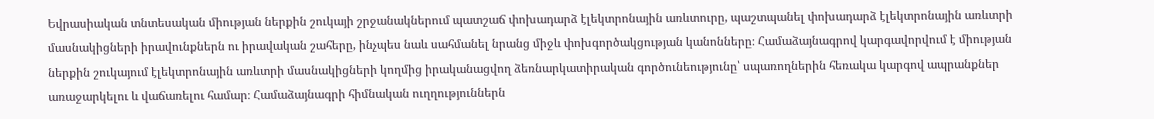Եվրասիական տնտեսական միության ներքին շուկայի շրջանակներում պատշաճ փոխադարձ էլեկտրոնային առևտուրը, պաշտպանել փոխադարձ էլեկտրոնային առևտրի մասնակիցների իրավունքներն ու իրավական շահերը, ինչպես նաև սահմանել նրանց միջև փոխգործակցության կանոնները։ Համաձայնագրով կարգավորվում է միության ներքին շուկայում էլեկտրոնային առևտրի մասնակիցների կողմից իրականացվող ձեռնարկատիրական գործունեությունը՝ սպառողներին հեռակա կարգով ապրանքներ առաջարկելու և վաճառելու համար։ Համաձայնագրի հիմնական ուղղություններն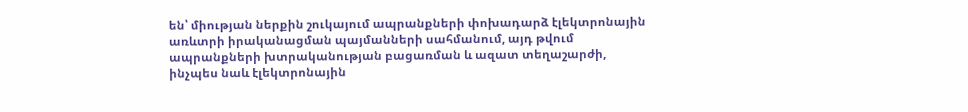են՝ միության ներքին շուկայում ապրանքների փոխադարձ էլեկտրոնային առևտրի իրականացման պայմանների սահմանում, այդ թվում ապրանքների խտրականության բացառման և ազատ տեղաշարժի, ինչպես նաև էլեկտրոնային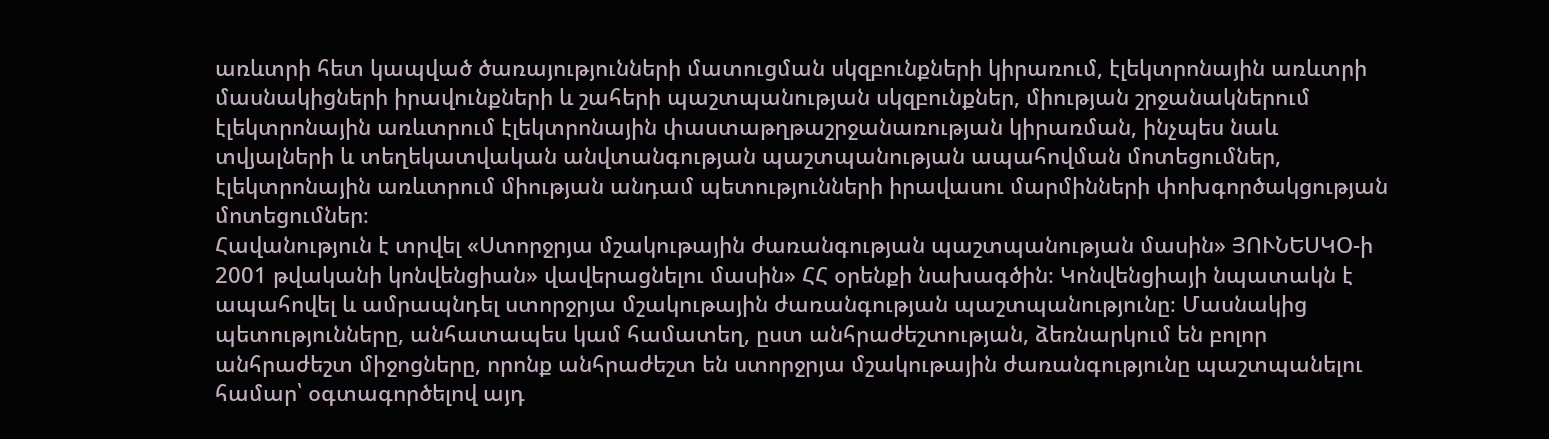առևտրի հետ կապված ծառայությունների մատուցման սկզբունքների կիրառում, էլեկտրոնային առևտրի մասնակիցների իրավունքների և շահերի պաշտպանության սկզբունքներ, միության շրջանակներում էլեկտրոնային առևտրում էլեկտրոնային փաստաթղթաշրջանառության կիրառման, ինչպես նաև տվյալների և տեղեկատվական անվտանգության պաշտպանության ապահովման մոտեցումներ, էլեկտրոնային առևտրում միության անդամ պետությունների իրավասու մարմինների փոխգործակցության մոտեցումներ։
Հավանություն է տրվել «Ստորջրյա մշակութային ժառանգության պաշտպանության մասին» ՅՈՒՆԵՍԿՕ-ի 2001 թվականի կոնվենցիան» վավերացնելու մասին» ՀՀ օրենքի նախագծին։ Կոնվենցիայի նպատակն է ապահովել և ամրապնդել ստորջրյա մշակութային ժառանգության պաշտպանությունը։ Մասնակից պետությունները, անհատապես կամ համատեղ, ըստ անհրաժեշտության, ձեռնարկում են բոլոր անհրաժեշտ միջոցները, որոնք անհրաժեշտ են ստորջրյա մշակութային ժառանգությունը պաշտպանելու համար՝ օգտագործելով այդ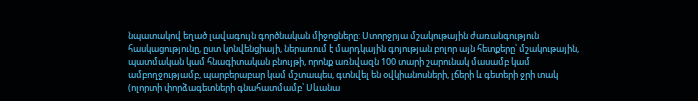նպատակով եղած լավագույն գործնական միջոցները: Ստորջրյա մշակութային ժառանգություն հասկացությունը, ըստ կոնվենցիայի, ներառում է մարդկային գոյության բոլոր այն հետքերը՝ մշակութային, պատմական կամ հնագիտական բնույթի, որոնք առնվազն 100 տարի շարունակ մասամբ կամ ամբողջությամբ, պարբերաբար կամ մշտապես, գտնվել են օվկիանոսների, լճերի և գետերի ջրի տակ (ոլորտի փորձագետների գնահատմամբ՝ Սևանա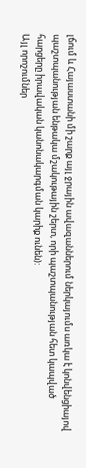լճում և Հայաստանի մի շարք այլ ջրային ավազաններում ներկայումս առկա է կոնվենցիայով պաշտպանության ենթակա մշակութային շերտ, որի պաշտպանության հետ կապված հարցերը իրավական կանոնակարգման կարիք ունեն):
Այլ որոշումներ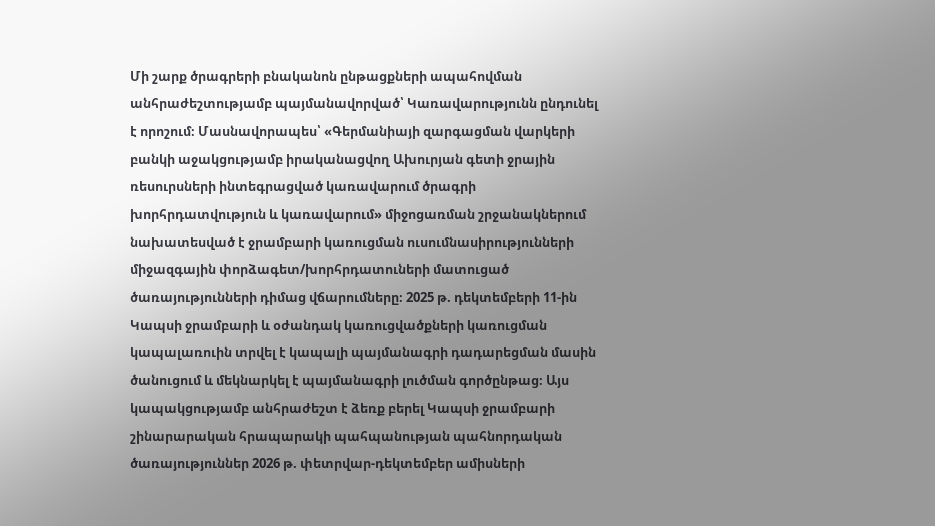Մի շարք ծրագրերի բնականոն ընթացքների ապահովման անհրաժեշտությամբ պայմանավորված՝ Կառավարությունն ընդունել է որոշում։ Մասնավորապես՝ «Գերմանիայի զարգացման վարկերի բանկի աջակցությամբ իրականացվող Ախուրյան գետի ջրային ռեսուրսների ինտեգրացված կառավարում ծրագրի խորհրդատվություն և կառավարում» միջոցառման շրջանակներում նախատեսված է ջրամբարի կառուցման ուսումնասիրությունների միջազգային փորձագետ/խորհրդատուների մատուցած ծառայությունների դիմաց վճարումները։ 2025 թ. դեկտեմբերի 11-ին Կապսի ջրամբարի և օժանդակ կառուցվածքների կառուցման կապալառուին տրվել է կապալի պայմանագրի դադարեցման մասին ծանուցում և մեկնարկել է պայմանագրի լուծման գործընթաց։ Այս կապակցությամբ անհրաժեշտ է ձեռք բերել Կապսի ջրամբարի շինարարական հրապարակի պահպանության պահնորդական ծառայություններ 2026 թ. փետրվար-դեկտեմբեր ամիսների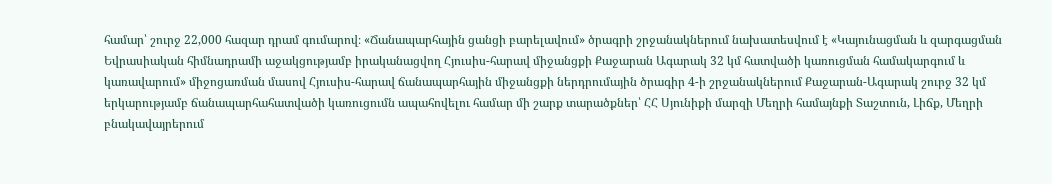համար՝ շուրջ 22,000 հազար դրամ գումարով։ «Ճանապարհային ցանցի բարելավում» ծրագրի շրջանակներում նախատեսվում է «Կայունացման և զարգացման Եվրասիական հիմնադրամի աջակցությամբ իրականացվող Հյուսիս-հարավ միջանցքի Քաջարան Ագարակ 32 կմ հատվածի կառուցման համակարգում և կառավարում» միջոցառման մասով Հյուսիս-հարավ ճանապարհային միջանցքի ներդրումային ծրագիր 4-ի շրջանակներում Քաջարան-Ագարակ շուրջ 32 կմ երկարությամբ ճանապարհահատվածի կառուցումն ապահովելու համար մի շարք տարածքներ՝ ՀՀ Սյունիքի մարզի Մեղրի համայնքի Տաշտուն, Լիճք, Մեղրի բնակավայրերում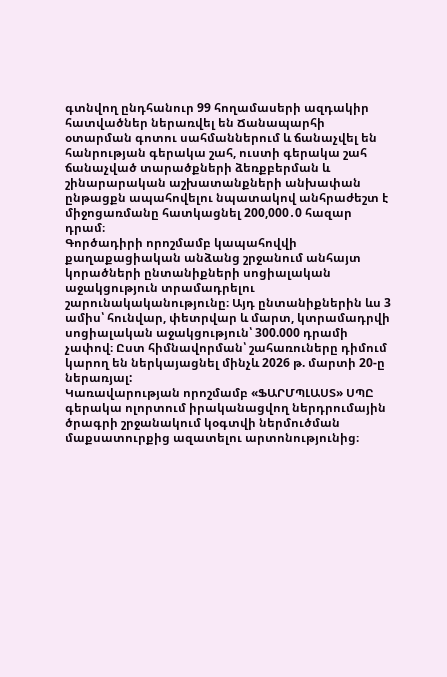գտնվող ընդհանուր 99 հողամասերի ազդակիր հատվածներ ներառվել են Ճանապարհի օտարման գոտու սահմաններում և ճանաչվել են հանրության գերակա շահ, ուստի գերակա շահ ճանաչված տարածքների ձեռքբերման և շինարարական աշխատանքների անխափան ընթացքն ապահովելու նպատակով անհրաժեշտ է միջոցառմանը հատկացնել 200,000․0 հազար դրամ։
Գործադիրի որոշմամբ կապահովվի քաղաքացիական անձանց շրջանում անհայտ կորածների ընտանիքների սոցիալական աջակցություն տրամադրելու շարունակականությունը։ Այդ ընտանիքներին ևս 3 ամիս՝ հունվար, փետրվար և մարտ, կտրամադրվի սոցիալական աջակցություն՝ 300.000 դրամի չափով։ Ըստ հիմնավորման՝ շահառուները դիմում կարող են ներկայացնել մինչև 2026 թ. մարտի 20-ը ներառյալ:
Կառավարության որոշմամբ «ՖԱՐՄՊԼԱՍՏ» ՍՊԸ գերակա ոլորտում իրականացվող ներդրումային ծրագրի շրջանակում կօգտվի ներմուծման մաքսատուրքից ազատելու արտոնությունից։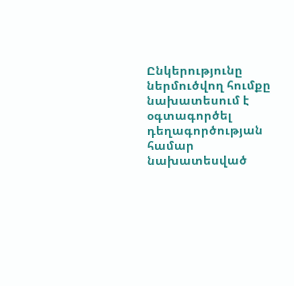Ընկերությունը ներմուծվող հումքը նախատեսում է օգտագործել դեղագործության համար նախատեսված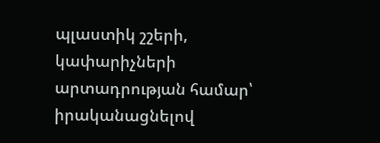պլաստիկ շշերի, կափարիչների արտադրության համար՝ իրականացնելով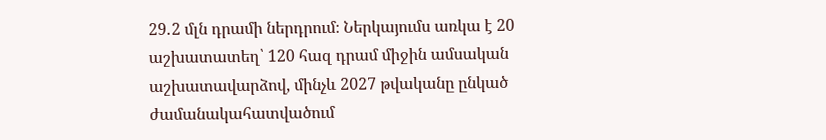29․2 մլն դրամի ներդրում։ Ներկայումս առկա է 20 աշխատատեղ՝ 120 հազ դրամ միջին ամսական աշխատավարձով, մինչև 2027 թվականը ընկած ժամանակահատվածում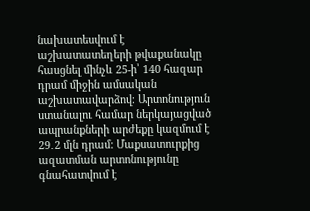նախատեսվում է աշխատատեղերի թվաքանակը հասցնել մինչև 25-ի՝ 140 հազար դրամ միջին ամսական աշխատավարձով։ Արտոնություն ստանալու համար ներկայացված ապրանքների արժեքը կազմում է 29․2 մլն դրամ: Մաքսատուրքից ազատման արտոնությունը գնահատվում է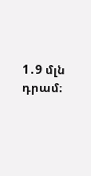1․9 մլն դրամ։